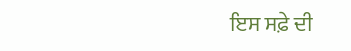ਇਸ ਸਫ਼ੇ ਦੀ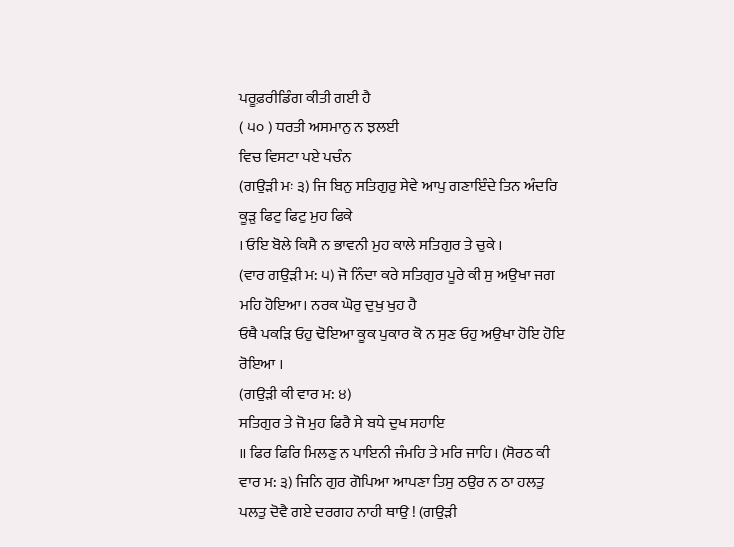ਪਰੂਫ਼ਰੀਡਿੰਗ ਕੀਤੀ ਗਈ ਹੈ
( ੫੦ ) ਧਰਤੀ ਅਸਮਾਨੁ ਨ ਝਲਈ
ਵਿਚ ਵਿਸਟਾ ਪਏ ਪਚੰਨ
(ਗਉੜੀ ਮਃ ੩) ਜਿ ਬਿਨੁ ਸਤਿਗੁਰੁ ਸੇਵੇ ਆਪੁ ਗਣਾਇੰਦੇ ਤਿਨ ਅੰਦਰਿ ਕੂੜੁ ਫਿਟੁ ਫਿਟੁ ਮੁਹ ਫਿਕੇ
। ਓਇ ਬੋਲੇ ਕਿਸੈ ਨ ਭਾਵਨੀ ਮੁਹ ਕਾਲੇ ਸਤਿਗੁਰ ਤੇ ਚੁਕੇ ।
(ਵਾਰ ਗਉੜੀ ਮ: ੫) ਜੋ ਨਿੰਦਾ ਕਰੇ ਸਤਿਗੁਰ ਪੂਰੇ ਕੀ ਸੁ ਅਉਖਾ ਜਗ ਮਹਿ ਹੋਇਆ। ਨਰਕ ਘੋਰੁ ਦੁਖੁ ਖੁਹ ਹੈ
ਓਥੈ ਪਕੜਿ ਓਹੁ ਢੋਇਆ ਕੂਕ ਪੁਕਾਰ ਕੋ ਨ ਸੁਣ ਓਹੁ ਅਉਖਾ ਹੋਇ ਹੋਇ ਰੋਇਆ ।
(ਗਉੜੀ ਕੀ ਵਾਰ ਮ: ੪)
ਸਤਿਗੁਰ ਤੇ ਜੋ ਮੁਹ ਫਿਰੈ ਸੇ ਬਧੇ ਦੁਖ ਸਹਾਇ
॥ ਫਿਰ ਫਿਰਿ ਮਿਲਣੁ ਨ ਪਾਇਨੀ ਜੰਮਹਿ ਤੇ ਮਰਿ ਜਾਹਿ। (ਸੋਰਠ ਕੀ ਵਾਰ ਮ: ੩) ਜਿਨਿ ਗੁਰ ਗੋਪਿਆ ਆਪਣਾ ਤਿਸੁ ਠਉਰ ਨ ਠਾ ਹਲਤੁ ਪਲਤੁ ਦੋਵੈ ਗਏ ਦਰਗਹ ਨਾਹੀ ਥਾਉ ! (ਗਉੜੀ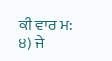ਕੀ ਵਾਰ ਮ: ੪) ਜੇ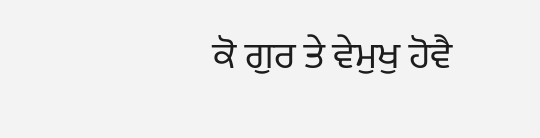ਕੋ ਗੁਰ ਤੇ ਵੇਮੁਖੁ ਹੋਵੈ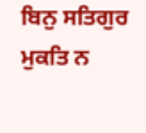ਬਿਨੁ ਸਤਿਗੁਰ ਮੁਕਤਿ ਨ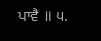ਪਾਵੈ ॥ ੫.